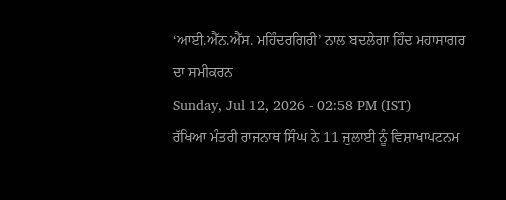‘ਆਈ.ਐੱਨ.ਐੱਸ. ਮਹਿੰਦਰਗਿਰੀ’ ਨਾਲ ਬਦਲੇਗਾ ਹਿੰਦ ਮਹਾਸਾਗਰ ਦਾ ਸਮੀਕਰਨ
Sunday, Jul 12, 2026 - 02:58 PM (IST)
ਰੱਖਿਆ ਮੰਤਰੀ ਰਾਜਨਾਥ ਸਿੰਘ ਨੇ 11 ਜੁਲਾਈ ਨੂੰ ਵਿਸ਼ਾਖਾਪਟਨਮ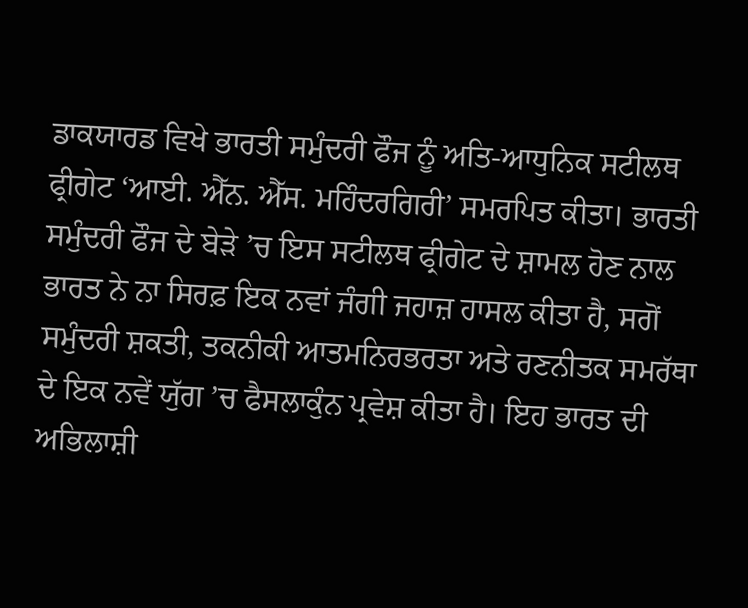ਡਾਕਯਾਰਡ ਵਿਖੇ ਭਾਰਤੀ ਸਮੁੰਦਰੀ ਫੌਜ ਨੂੰ ਅਤਿ-ਆਧੁਨਿਕ ਸਟੀਲਥ ਫ੍ਰੀਗੇਟ ‘ਆਈ. ਐੱਨ. ਐੱਸ. ਮਹਿੰਦਰਗਿਰੀ’ ਸਮਰਪਿਤ ਕੀਤਾ। ਭਾਰਤੀ ਸਮੁੰਦਰੀ ਫੌਜ ਦੇ ਬੇੜੇ ’ਚ ਇਸ ਸਟੀਲਥ ਫ੍ਰੀਗੇਟ ਦੇ ਸ਼ਾਮਲ ਹੋਣ ਨਾਲ ਭਾਰਤ ਨੇ ਨਾ ਸਿਰਫ਼ ਇਕ ਨਵਾਂ ਜੰਗੀ ਜਹਾਜ਼ ਹਾਸਲ ਕੀਤਾ ਹੈ, ਸਗੋਂ ਸਮੁੰਦਰੀ ਸ਼ਕਤੀ, ਤਕਨੀਕੀ ਆਤਮਨਿਰਭਰਤਾ ਅਤੇ ਰਣਨੀਤਕ ਸਮਰੱਥਾ ਦੇ ਇਕ ਨਵੇਂ ਯੁੱਗ ’ਚ ਫੈਸਲਾਕੁੰਨ ਪ੍ਰਵੇਸ਼ ਕੀਤਾ ਹੈ। ਇਹ ਭਾਰਤ ਦੀ ਅਭਿਲਾਸ਼ੀ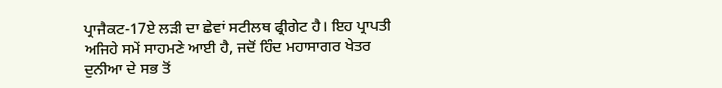ਪ੍ਰਾਜੈਕਟ-17ਏ ਲੜੀ ਦਾ ਛੇਵਾਂ ਸਟੀਲਥ ਫ੍ਰੀਗੇਟ ਹੈ। ਇਹ ਪ੍ਰਾਪਤੀ ਅਜਿਹੇ ਸਮੇਂ ਸਾਹਮਣੇ ਆਈ ਹੈ, ਜਦੋਂ ਹਿੰਦ ਮਹਾਸਾਗਰ ਖੇਤਰ ਦੁਨੀਆ ਦੇ ਸਭ ਤੋਂ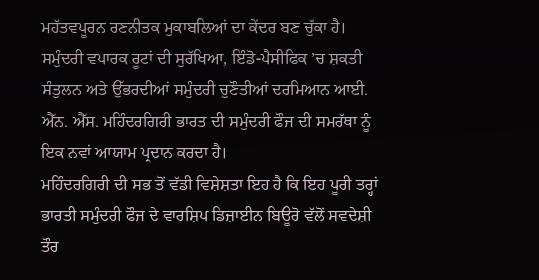ਮਹੱਤਵਪੂਰਨ ਰਣਨੀਤਕ ਮੁਕਾਬਲਿਆਂ ਦਾ ਕੇਂਦਰ ਬਣ ਚੁੱਕਾ ਹੈ।
ਸਮੁੰਦਰੀ ਵਪਾਰਕ ਰੂਟਾਂ ਦੀ ਸੁਰੱਖਿਆ, ਇੰਡੋ-ਪੈਸੀਫਿਕ ’ਚ ਸ਼ਕਤੀ ਸੰਤੁਲਨ ਅਤੇ ਉੱਭਰਦੀਆਂ ਸਮੁੰਦਰੀ ਚੁਣੌਤੀਆਂ ਦਰਮਿਆਨ ਆਈ. ਐੱਨ. ਐੱਸ. ਮਹਿੰਦਰਗਿਰੀ ਭਾਰਤ ਦੀ ਸਮੁੰਦਰੀ ਫੌਜ ਦੀ ਸਮਰੱਥਾ ਨੂੰ ਇਕ ਨਵਾਂ ਆਯਾਮ ਪ੍ਰਦਾਨ ਕਰਦਾ ਹੈ।
ਮਹਿੰਦਰਗਿਰੀ ਦੀ ਸਭ ਤੋਂ ਵੱਡੀ ਵਿਸ਼ੇਸ਼ਤਾ ਇਹ ਹੈ ਕਿ ਇਹ ਪੂਰੀ ਤਰ੍ਹਾਂ ਭਾਰਤੀ ਸਮੁੰਦਰੀ ਫੌਜ ਦੇ ਵਾਰਸ਼ਿਪ ਡਿਜ਼ਾਈਨ ਬਿਊਰੋ ਵੱਲੋਂ ਸਵਦੇਸ਼ੀ ਤੌਰ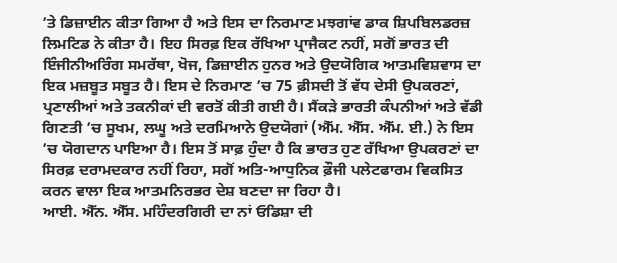’ਤੇ ਡਿਜ਼ਾਈਨ ਕੀਤਾ ਗਿਆ ਹੈ ਅਤੇ ਇਸ ਦਾ ਨਿਰਮਾਣ ਮਝਗਾਂਵ ਡਾਕ ਸ਼ਿਪਬਿਲਡਰਜ਼ ਲਿਮਟਿਡ ਨੇ ਕੀਤਾ ਹੈ। ਇਹ ਸਿਰਫ਼ ਇਕ ਰੱਖਿਆ ਪ੍ਰਾਜੈਕਟ ਨਹੀਂ, ਸਗੋਂ ਭਾਰਤ ਦੀ ਇੰਜੀਨੀਅਰਿੰਗ ਸਮਰੱਥਾ, ਖੋਜ, ਡਿਜ਼ਾਈਨ ਹੁਨਰ ਅਤੇ ਉਦਯੋਗਿਕ ਆਤਮਵਿਸ਼ਵਾਸ ਦਾ ਇਕ ਮਜ਼ਬੂਤ ਸਬੂਤ ਹੈ। ਇਸ ਦੇ ਨਿਰਮਾਣ ’ਚ 75 ਫ਼ੀਸਦੀ ਤੋਂ ਵੱਧ ਦੇਸੀ ਉਪਕਰਣਾਂ, ਪ੍ਰਣਾਲੀਆਂ ਅਤੇ ਤਕਨੀਕਾਂ ਦੀ ਵਰਤੋਂ ਕੀਤੀ ਗਈ ਹੈ। ਸੈਂਕੜੇ ਭਾਰਤੀ ਕੰਪਨੀਆਂ ਅਤੇ ਵੱਡੀ ਗਿਣਤੀ ’ਚ ਸੂਖਮ, ਲਘੂ ਅਤੇ ਦਰਮਿਆਨੇ ਉਦਯੋਗਾਂ (ਐੱਮ. ਐੱਸ. ਐੱਮ. ਈ.) ਨੇ ਇਸ ’ਚ ਯੋਗਦਾਨ ਪਾਇਆ ਹੈ। ਇਸ ਤੋਂ ਸਾਫ਼ ਹੁੰਦਾ ਹੈ ਕਿ ਭਾਰਤ ਹੁਣ ਰੱਖਿਆ ਉਪਕਰਣਾਂ ਦਾ ਸਿਰਫ਼ ਦਰਾਮਦਕਾਰ ਨਹੀਂ ਰਿਹਾ, ਸਗੋਂ ਅਤਿ-ਆਧੁਨਿਕ ਫ਼ੌਜੀ ਪਲੇਟਫਾਰਮ ਵਿਕਸਿਤ ਕਰਨ ਵਾਲਾ ਇਕ ਆਤਮਨਿਰਭਰ ਦੇਸ਼ ਬਣਦਾ ਜਾ ਰਿਹਾ ਹੈ।
ਆਈ. ਐੱਨ. ਐੱਸ. ਮਹਿੰਦਰਗਿਰੀ ਦਾ ਨਾਂ ਓਡਿਸ਼ਾ ਦੀ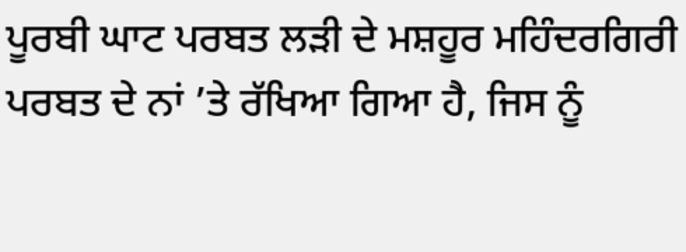ਪੂਰਬੀ ਘਾਟ ਪਰਬਤ ਲੜੀ ਦੇ ਮਸ਼ਹੂਰ ਮਹਿੰਦਰਗਿਰੀ ਪਰਬਤ ਦੇ ਨਾਂ ’ਤੇ ਰੱਖਿਆ ਗਿਆ ਹੈ, ਜਿਸ ਨੂੰ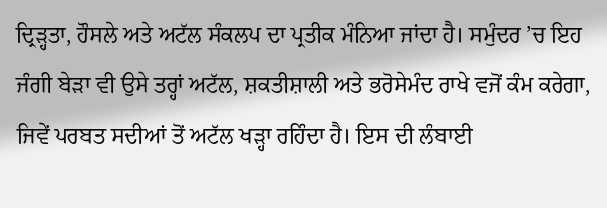ਦ੍ਰਿੜ੍ਹਤਾ, ਹੌਸਲੇ ਅਤੇ ਅਟੱਲ ਸੰਕਲਪ ਦਾ ਪ੍ਰਤੀਕ ਮੰਨਿਆ ਜਾਂਦਾ ਹੈ। ਸਮੁੰਦਰ ’ਚ ਇਹ ਜੰਗੀ ਬੇੜਾ ਵੀ ਉਸੇ ਤਰ੍ਹਾਂ ਅਟੱਲ, ਸ਼ਕਤੀਸ਼ਾਲੀ ਅਤੇ ਭਰੋਸੇਮੰਦ ਰਾਖੇ ਵਜੋਂ ਕੰਮ ਕਰੇਗਾ, ਜਿਵੇਂ ਪਰਬਤ ਸਦੀਆਂ ਤੋਂ ਅਟੱਲ ਖੜ੍ਹਾ ਰਹਿੰਦਾ ਹੈ। ਇਸ ਦੀ ਲੰਬਾਈ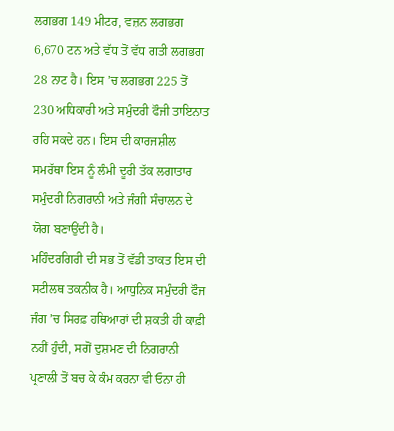ਲਗਭਗ 149 ਮੀਟਰ, ਵਜ਼ਨ ਲਗਭਗ 6,670 ਟਨ ਅਤੇ ਵੱਧ ਤੋਂ ਵੱਧ ਗਤੀ ਲਗਭਗ 28 ਨਾਟ ਹੈ। ਇਸ ’ਚ ਲਗਭਗ 225 ਤੋਂ 230 ਅਧਿਕਾਰੀ ਅਤੇ ਸਮੁੰਦਰੀ ਫੌਜੀ ਤਾਇਨਾਤ ਰਹਿ ਸਕਦੇ ਹਨ। ਇਸ ਦੀ ਕਾਰਜਸ਼ੀਲ ਸਮਰੱਥਾ ਇਸ ਨੂੰ ਲੰਮੀ ਦੂਰੀ ਤੱਕ ਲਗਾਤਾਰ ਸਮੁੰਦਰੀ ਨਿਗਰਾਨੀ ਅਤੇ ਜੰਗੀ ਸੰਚਾਲਨ ਦੇ ਯੋਗ ਬਣਾਉਂਦੀ ਹੈ।
ਮਹਿੰਦਰਗਿਰੀ ਦੀ ਸਭ ਤੋਂ ਵੱਡੀ ਤਾਕਤ ਇਸ ਦੀ ਸਟੀਲਥ ਤਕਨੀਕ ਹੈ। ਆਧੁਨਿਕ ਸਮੁੰਦਰੀ ਫੌਜ ਜੰਗ ’ਚ ਸਿਰਫ਼ ਹਥਿਆਰਾਂ ਦੀ ਸ਼ਕਤੀ ਹੀ ਕਾਫ਼ੀ ਨਹੀਂ ਹੁੰਦੀ, ਸਗੋਂ ਦੁਸ਼ਮਣ ਦੀ ਨਿਗਰਾਨੀ ਪ੍ਰਣਾਲੀ ਤੋਂ ਬਚ ਕੇ ਕੰਮ ਕਰਨਾ ਵੀ ਓਨਾ ਹੀ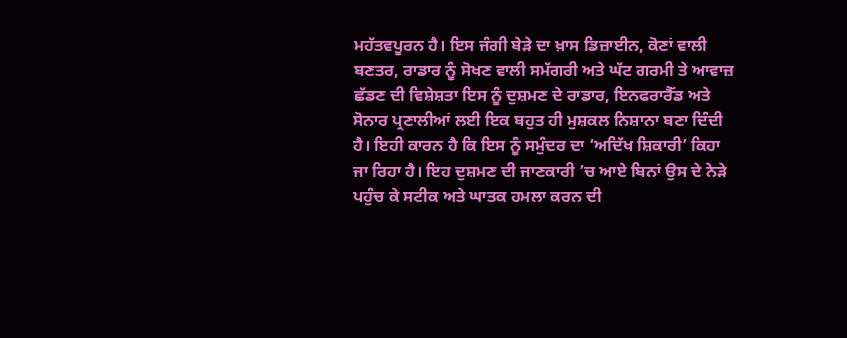ਮਹੱਤਵਪੂਰਨ ਹੈ। ਇਸ ਜੰਗੀ ਬੇੜੇ ਦਾ ਖ਼ਾਸ ਡਿਜ਼ਾਈਨ, ਕੋਣਾਂ ਵਾਲੀ ਬਣਤਰ, ਰਾਡਾਰ ਨੂੰ ਸੋਖਣ ਵਾਲੀ ਸਮੱਗਰੀ ਅਤੇ ਘੱਟ ਗਰਮੀ ਤੇ ਆਵਾਜ਼ ਛੱਡਣ ਦੀ ਵਿਸ਼ੇਸ਼ਤਾ ਇਸ ਨੂੰ ਦੁਸ਼ਮਣ ਦੇ ਰਾਡਾਰ, ਇਨਫਰਾਰੈੱਡ ਅਤੇ ਸੋਨਾਰ ਪ੍ਰਣਾਲੀਆਂ ਲਈ ਇਕ ਬਹੁਤ ਹੀ ਮੁਸ਼ਕਲ ਨਿਸ਼ਾਨਾ ਬਣਾ ਦਿੰਦੀ ਹੈ। ਇਹੀ ਕਾਰਨ ਹੈ ਕਿ ਇਸ ਨੂੰ ਸਮੁੰਦਰ ਦਾ ‘ਅਦਿੱਖ ਸ਼ਿਕਾਰੀ’ ਕਿਹਾ ਜਾ ਰਿਹਾ ਹੈ। ਇਹ ਦੁਸ਼ਮਣ ਦੀ ਜਾਣਕਾਰੀ ’ਚ ਆਏ ਬਿਨਾਂ ਉਸ ਦੇ ਨੇੜੇ ਪਹੁੰਚ ਕੇ ਸਟੀਕ ਅਤੇ ਘਾਤਕ ਹਮਲਾ ਕਰਨ ਦੀ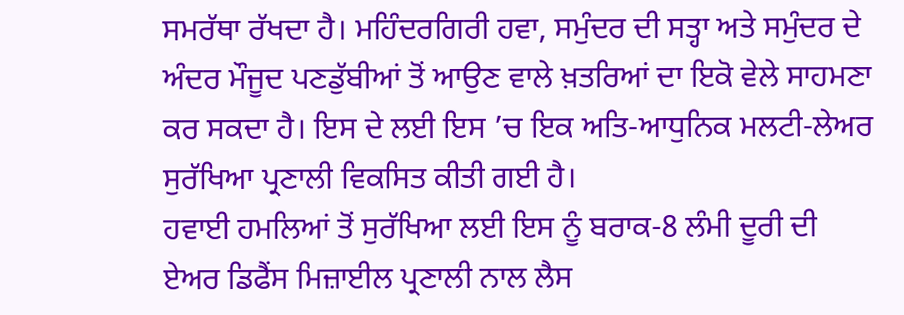ਸਮਰੱਥਾ ਰੱਖਦਾ ਹੈ। ਮਹਿੰਦਰਗਿਰੀ ਹਵਾ, ਸਮੁੰਦਰ ਦੀ ਸਤ੍ਹਾ ਅਤੇ ਸਮੁੰਦਰ ਦੇ ਅੰਦਰ ਮੌਜੂਦ ਪਣਡੁੱਬੀਆਂ ਤੋਂ ਆਉਣ ਵਾਲੇ ਖ਼ਤਰਿਆਂ ਦਾ ਇਕੋ ਵੇਲੇ ਸਾਹਮਣਾ ਕਰ ਸਕਦਾ ਹੈ। ਇਸ ਦੇ ਲਈ ਇਸ ’ਚ ਇਕ ਅਤਿ-ਆਧੁਨਿਕ ਮਲਟੀ-ਲੇਅਰ ਸੁਰੱਖਿਆ ਪ੍ਰਣਾਲੀ ਵਿਕਸਿਤ ਕੀਤੀ ਗਈ ਹੈ।
ਹਵਾਈ ਹਮਲਿਆਂ ਤੋਂ ਸੁਰੱਖਿਆ ਲਈ ਇਸ ਨੂੰ ਬਰਾਕ-8 ਲੰਮੀ ਦੂਰੀ ਦੀ ਏਅਰ ਡਿਫੈਂਸ ਮਿਜ਼ਾਈਲ ਪ੍ਰਣਾਲੀ ਨਾਲ ਲੈਸ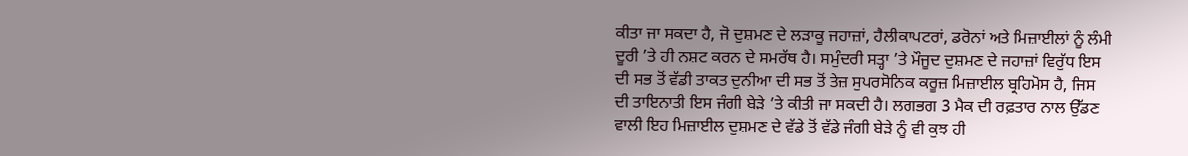ਕੀਤਾ ਜਾ ਸਕਦਾ ਹੈ, ਜੋ ਦੁਸ਼ਮਣ ਦੇ ਲੜਾਕੂ ਜਹਾਜ਼ਾਂ, ਹੈਲੀਕਾਪਟਰਾਂ, ਡਰੋਨਾਂ ਅਤੇ ਮਿਜ਼ਾਈਲਾਂ ਨੂੰ ਲੰਮੀ ਦੂਰੀ ’ਤੇ ਹੀ ਨਸ਼ਟ ਕਰਨ ਦੇ ਸਮਰੱਥ ਹੈ। ਸਮੁੰਦਰੀ ਸਤ੍ਹਾ ’ਤੇ ਮੌਜੂਦ ਦੁਸ਼ਮਣ ਦੇ ਜਹਾਜ਼ਾਂ ਵਿਰੁੱਧ ਇਸ ਦੀ ਸਭ ਤੋਂ ਵੱਡੀ ਤਾਕਤ ਦੁਨੀਆ ਦੀ ਸਭ ਤੋਂ ਤੇਜ਼ ਸੁਪਰਸੋਨਿਕ ਕਰੂਜ਼ ਮਿਜ਼ਾਈਲ ਬ੍ਰਹਿਮੋਸ ਹੈ, ਜਿਸ ਦੀ ਤਾਇਨਾਤੀ ਇਸ ਜੰਗੀ ਬੇੜੇ ’ਤੇ ਕੀਤੀ ਜਾ ਸਕਦੀ ਹੈ। ਲਗਭਗ 3 ਮੈਕ ਦੀ ਰਫ਼ਤਾਰ ਨਾਲ ਉੱਡਣ ਵਾਲੀ ਇਹ ਮਿਜ਼ਾਈਲ ਦੁਸ਼ਮਣ ਦੇ ਵੱਡੇ ਤੋਂ ਵੱਡੇ ਜੰਗੀ ਬੇੜੇ ਨੂੰ ਵੀ ਕੁਝ ਹੀ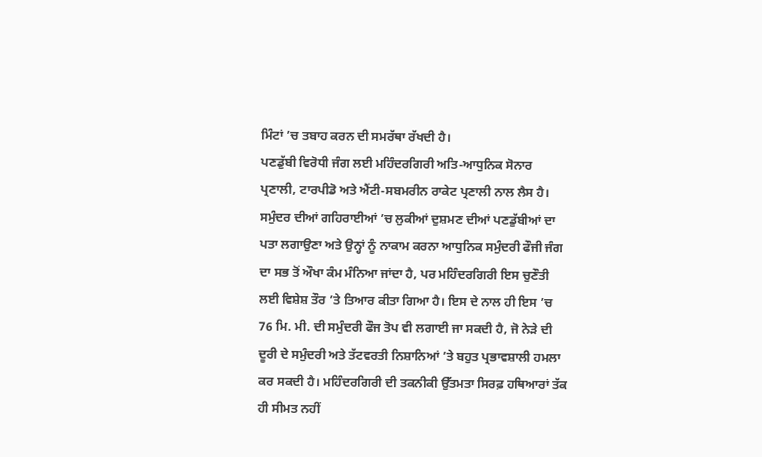ਮਿੰਟਾਂ ’ਚ ਤਬਾਹ ਕਰਨ ਦੀ ਸਮਰੱਥਾ ਰੱਖਦੀ ਹੈ।
ਪਣਡੁੱਬੀ ਵਿਰੋਧੀ ਜੰਗ ਲਈ ਮਹਿੰਦਰਗਿਰੀ ਅਤਿ-ਆਧੁਨਿਕ ਸੋਨਾਰ ਪ੍ਰਣਾਲੀ, ਟਾਰਪੀਡੋ ਅਤੇ ਐਂਟੀ-ਸਬਮਰੀਨ ਰਾਕੇਟ ਪ੍ਰਣਾਲੀ ਨਾਲ ਲੈਸ ਹੈ। ਸਮੁੰਦਰ ਦੀਆਂ ਗਹਿਰਾਈਆਂ ’ਚ ਲੁਕੀਆਂ ਦੁਸ਼ਮਣ ਦੀਆਂ ਪਣਡੁੱਬੀਆਂ ਦਾ ਪਤਾ ਲਗਾਉਣਾ ਅਤੇ ਉਨ੍ਹਾਂ ਨੂੰ ਨਾਕਾਮ ਕਰਨਾ ਆਧੁਨਿਕ ਸਮੁੰਦਰੀ ਫੌਜੀ ਜੰਗ ਦਾ ਸਭ ਤੋਂ ਔਖਾ ਕੰਮ ਮੰਨਿਆ ਜਾਂਦਾ ਹੈ, ਪਰ ਮਹਿੰਦਰਗਿਰੀ ਇਸ ਚੁਣੌਤੀ ਲਈ ਵਿਸ਼ੇਸ਼ ਤੌਰ ’ਤੇ ਤਿਆਰ ਕੀਤਾ ਗਿਆ ਹੈ। ਇਸ ਦੇ ਨਾਲ ਹੀ ਇਸ ’ਚ 76 ਮਿ. ਮੀ. ਦੀ ਸਮੁੰਦਰੀ ਫੌਜ ਤੋਪ ਵੀ ਲਗਾਈ ਜਾ ਸਕਦੀ ਹੈ, ਜੋ ਨੇੜੇ ਦੀ ਦੂਰੀ ਦੇ ਸਮੁੰਦਰੀ ਅਤੇ ਤੱਟਵਰਤੀ ਨਿਸ਼ਾਨਿਆਂ ’ਤੇ ਬਹੁਤ ਪ੍ਰਭਾਵਸ਼ਾਲੀ ਹਮਲਾ ਕਰ ਸਕਦੀ ਹੈ। ਮਹਿੰਦਰਗਿਰੀ ਦੀ ਤਕਨੀਕੀ ਉੱਤਮਤਾ ਸਿਰਫ਼ ਹਥਿਆਰਾਂ ਤੱਕ ਹੀ ਸੀਮਤ ਨਹੀਂ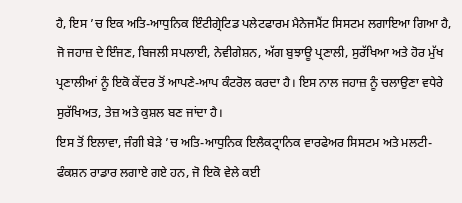ਹੈ, ਇਸ ’ਚ ਇਕ ਅਤਿ-ਆਧੁਨਿਕ ਇੰਟੀਗ੍ਰੇਟਿਡ ਪਲੇਟਫਾਰਮ ਮੈਨੇਜਮੈਂਟ ਸਿਸਟਮ ਲਗਾਇਆ ਗਿਆ ਹੈ, ਜੋ ਜਹਾਜ਼ ਦੇ ਇੰਜਣ, ਬਿਜਲੀ ਸਪਲਾਈ, ਨੇਵੀਗੇਸ਼ਨ, ਅੱਗ ਬੁਝਾਊ ਪ੍ਰਣਾਲੀ, ਸੁਰੱਖਿਆ ਅਤੇ ਹੋਰ ਮੁੱਖ ਪ੍ਰਣਾਲੀਆਂ ਨੂੰ ਇਕੋ ਕੇਂਦਰ ਤੋਂ ਆਪਣੇ-ਆਪ ਕੰਟਰੋਲ ਕਰਦਾ ਹੈ। ਇਸ ਨਾਲ ਜਹਾਜ਼ ਨੂੰ ਚਲਾਉਣਾ ਵਧੇਰੇ ਸੁਰੱਖਿਅਤ, ਤੇਜ਼ ਅਤੇ ਕੁਸ਼ਲ ਬਣ ਜਾਂਦਾ ਹੈ।
ਇਸ ਤੋਂ ਇਲਾਵਾ, ਜੰਗੀ ਬੇੜੇ ’ਚ ਅਤਿ-ਆਧੁਨਿਕ ਇਲੈਕਟ੍ਰਾਨਿਕ ਵਾਰਫੇਅਰ ਸਿਸਟਮ ਅਤੇ ਮਲਟੀ-ਫੰਕਸ਼ਨ ਰਾਡਾਰ ਲਗਾਏ ਗਏ ਹਨ, ਜੋ ਇਕੋ ਵੇਲੇ ਕਈ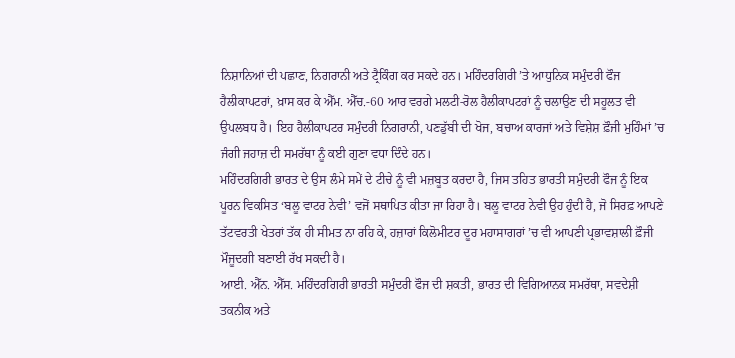ਨਿਸ਼ਾਨਿਆਂ ਦੀ ਪਛਾਣ, ਨਿਗਰਾਨੀ ਅਤੇ ਟ੍ਰੈਕਿੰਗ ਕਰ ਸਕਦੇ ਹਨ। ਮਹਿੰਦਰਗਿਰੀ ’ਤੇ ਆਧੁਨਿਕ ਸਮੁੰਦਰੀ ਫੌਜ ਹੈਲੀਕਾਪਟਰਾਂ, ਖ਼ਾਸ ਕਰ ਕੇ ਐੱਮ. ਐੱਚ.-60 ਆਰ ਵਰਗੇ ਮਲਟੀ-ਰੋਲ ਹੈਲੀਕਾਪਟਰਾਂ ਨੂੰ ਚਲਾਉਣ ਦੀ ਸਹੂਲਤ ਵੀ ਉਪਲਬਧ ਹੈ। ਇਹ ਹੈਲੀਕਾਪਟਰ ਸਮੁੰਦਰੀ ਨਿਗਰਾਨੀ, ਪਣਡੁੱਬੀ ਦੀ ਖੋਜ, ਬਚਾਅ ਕਾਰਜਾਂ ਅਤੇ ਵਿਸ਼ੇਸ਼ ਫ਼ੌਜੀ ਮੁਹਿੰਮਾਂ ’ਚ ਜੰਗੀ ਜਹਾਜ਼ ਦੀ ਸਮਰੱਥਾ ਨੂੰ ਕਈ ਗੁਣਾ ਵਧਾ ਦਿੰਦੇ ਹਨ।
ਮਹਿੰਦਰਗਿਰੀ ਭਾਰਤ ਦੇ ਉਸ ਲੰਮੇ ਸਮੇਂ ਦੇ ਟੀਚੇ ਨੂੰ ਵੀ ਮਜ਼ਬੂਤ ਕਰਦਾ ਹੈ, ਜਿਸ ਤਹਿਤ ਭਾਰਤੀ ਸਮੁੰਦਰੀ ਫੌਜ ਨੂੰ ਇਕ ਪੂਰਨ ਵਿਕਸਿਤ ‘ਬਲੂ ਵਾਟਰ ਨੇਵੀ’ ਵਜੋਂ ਸਥਾਪਿਤ ਕੀਤਾ ਜਾ ਰਿਹਾ ਹੈ। ਬਲੂ ਵਾਟਰ ਨੇਵੀ ਉਹ ਹੁੰਦੀ ਹੈ, ਜੋ ਸਿਰਫ਼ ਆਪਣੇ ਤੱਟਵਰਤੀ ਖੇਤਰਾਂ ਤੱਕ ਹੀ ਸੀਮਤ ਨਾ ਰਹਿ ਕੇ, ਹਜ਼ਾਰਾਂ ਕਿਲੋਮੀਟਰ ਦੂਰ ਮਹਾਸਾਗਰਾਂ ’ਚ ਵੀ ਆਪਣੀ ਪ੍ਰਭਾਵਸ਼ਾਲੀ ਫ਼ੌਜੀ ਮੌਜੂਦਗੀ ਬਣਾਈ ਰੱਖ ਸਕਦੀ ਹੈ।
ਆਈ. ਐੱਨ. ਐੱਸ. ਮਹਿੰਦਰਗਿਰੀ ਭਾਰਤੀ ਸਮੁੰਦਰੀ ਫੌਜ ਦੀ ਸ਼ਕਤੀ, ਭਾਰਤ ਦੀ ਵਿਗਿਆਨਕ ਸਮਰੱਥਾ, ਸਵਦੇਸ਼ੀ ਤਕਨੀਕ ਅਤੇ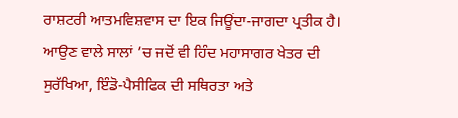ਰਾਸ਼ਟਰੀ ਆਤਮਵਿਸ਼ਵਾਸ ਦਾ ਇਕ ਜਿਊਂਦਾ-ਜਾਗਦਾ ਪ੍ਰਤੀਕ ਹੈ। ਆਉਣ ਵਾਲੇ ਸਾਲਾਂ ’ਚ ਜਦੋਂ ਵੀ ਹਿੰਦ ਮਹਾਸਾਗਰ ਖੇਤਰ ਦੀ ਸੁਰੱਖਿਆ, ਇੰਡੋ-ਪੈਸੀਫਿਕ ਦੀ ਸਥਿਰਤਾ ਅਤੇ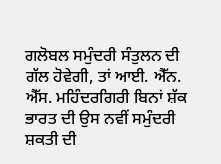ਗਲੋਬਲ ਸਮੁੰਦਰੀ ਸੰਤੁਲਨ ਦੀ ਗੱਲ ਹੋਵੇਗੀ, ਤਾਂ ਆਈ. ਐੱਨ. ਐੱਸ. ਮਹਿੰਦਰਗਿਰੀ ਬਿਨਾਂ ਸ਼ੱਕ ਭਾਰਤ ਦੀ ਉਸ ਨਵੀਂ ਸਮੁੰਦਰੀ ਸ਼ਕਤੀ ਦੀ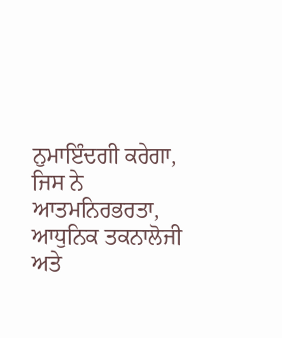ਨੁਮਾਇੰਦਗੀ ਕਰੇਗਾ, ਜਿਸ ਨੇ ਆਤਮਨਿਰਭਰਤਾ, ਆਧੁਨਿਕ ਤਕਨਾਲੋਜੀ ਅਤੇ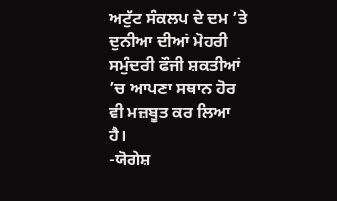ਅਟੁੱਟ ਸੰਕਲਪ ਦੇ ਦਮ ’ਤੇ ਦੁਨੀਆ ਦੀਆਂ ਮੋਹਰੀ ਸਮੁੰਦਰੀ ਫੌਜੀ ਸ਼ਕਤੀਆਂ ’ਚ ਆਪਣਾ ਸਥਾਨ ਹੋਰ ਵੀ ਮਜ਼ਬੂਤ ਕਰ ਲਿਆ ਹੈ।
-ਯੋਗੇਸ਼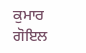ਕੁਮਾਰ ਗੋਇਲ